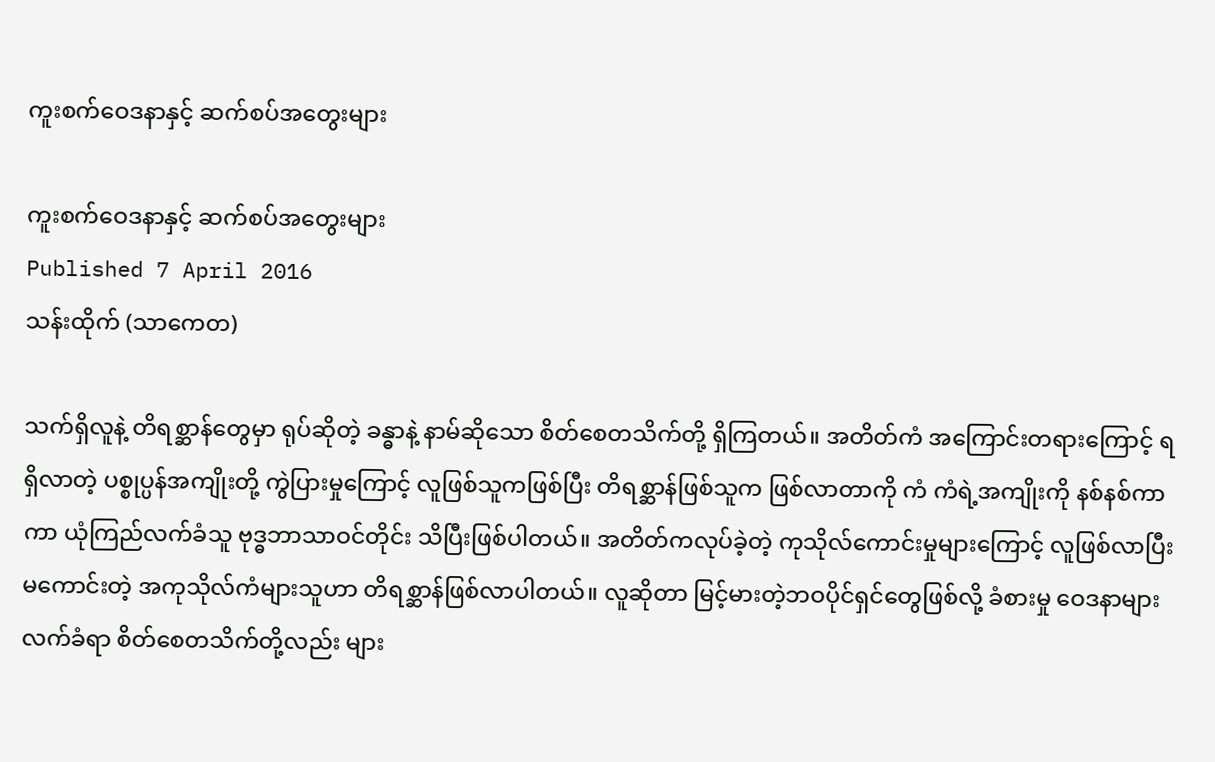ကူးစက်ဝေဒနာနှင့် ဆက်စပ်အတွေးများ

ကူးစက်ဝေဒနာနှင့် ဆက်စပ်အတွေးများ
Published 7 April 2016
သန်းထိုက် (သာကေတ)

သက်ရှိလူနဲ့ တိရစ္ဆာန်တွေမှာ ရုပ်ဆိုတဲ့ ခန္ဓာနဲ့ နာမ်ဆိုသော စိတ်စေတသိက်တို့ ရှိကြတယ်။ အတိတ်ကံ အကြောင်းတရားကြောင့် ရရှိလာတဲ့ ပစ္စုပ္ပန်အကျိုးတို့ ကွဲပြားမှုကြောင့် လူဖြစ်သူကဖြစ်ပြီး တိရစ္ဆာန်ဖြစ်သူက ဖြစ်လာတာကို ကံ ကံရဲ့အကျိုးကို နစ်နစ်ကာကာ ယုံကြည်လက်ခံသူ ဗုဒ္ဓဘာသာဝင်တိုင်း သိပြီးဖြစ်ပါတယ်။ အတိတ်ကလုပ်ခဲ့တဲ့ ကုသိုလ်ကောင်းမှုများကြောင့် လူဖြစ်လာပြီး မကောင်းတဲ့ အကုသိုလ်ကံများသူဟာ တိရစ္ဆာန်ဖြစ်လာပါတယ်။ လူဆိုတာ မြင့်မားတဲ့ဘဝပိုင်ရှင်တွေဖြစ်လို့ ခံစားမှု ဝေဒနာများ လက်ခံရာ စိတ်စေတသိက်တို့လည်း များ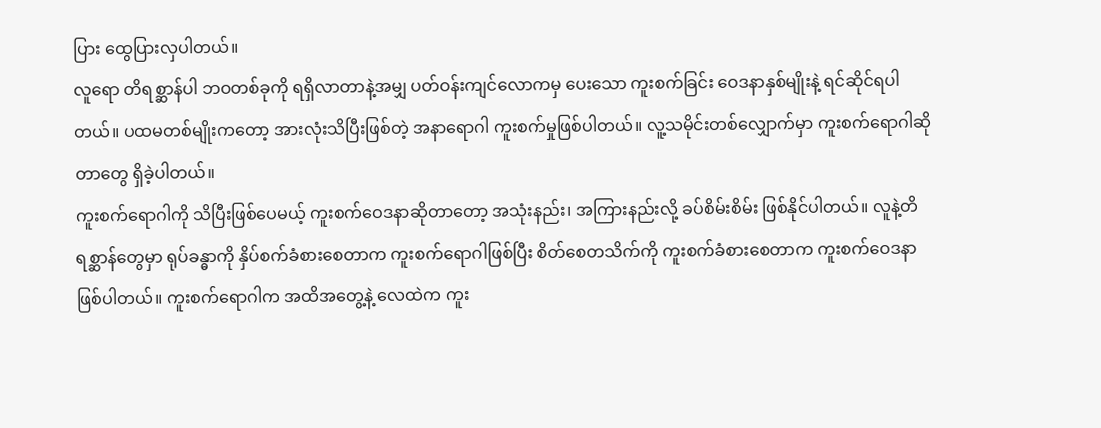ပြား ထွေပြားလှပါတယ်။
လူရော တိရစ္ဆာန်ပါ ဘဝတစ်ခုကို ရရှိလာတာနဲ့အမျှ ပတ်ဝန်းကျင်လောကမှ ပေးသော ကူးစက်ခြင်း ဝေဒနာနှစ်မျိုးနဲ့ ရင်ဆိုင်ရပါတယ်။ ပထမတစ်မျိုးကတော့ အားလုံးသိပြီးဖြစ်တဲ့ အနာရောဂါ ကူးစက်မှုဖြစ်ပါတယ်။ လူ့သမိုင်းတစ်လျှောက်မှာ ကူးစက်ရောဂါဆိုတာတွေ ရှိခဲ့ပါတယ်။
ကူးစက်ရောဂါကို သိပြီးဖြစ်ပေမယ့် ကူးစက်ဝေဒနာဆိုတာတော့ အသုံးနည်း၊ အကြားနည်းလို့ ခပ်စိမ်းစိမ်း ဖြစ်နိုင်ပါတယ်။ လူနဲ့တိရစ္ဆာန်တွေမှာ ရုပ်ခန္ဓာကို နှိပ်စက်ခံစားစေတာက ကူးစက်ရောဂါဖြစ်ပြီး စိတ်စေတသိက်ကို ကူးစက်ခံစားစေတာက ကူးစက်ဝေဒနာ ဖြစ်ပါတယ်။ ကူးစက်ရောဂါက အထိအတွေ့နဲ့ လေထဲက ကူး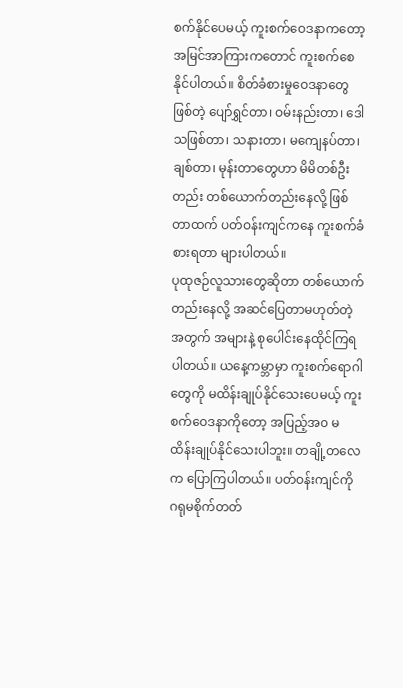စက်နိုင်ပေမယ့် ကူးစက်ဝေဒနာကတော့ အမြင်အာကြားကတောင် ကူးစက်စေနိုင်ပါတယ်။ စိတ်ခံစားမှုဝေဒနာတွေဖြစ်တဲ့ ပျော်ရွှင်တာ၊ ဝမ်းနည်းတာ၊ ဒေါသဖြစ်တာ၊ သနားတာ၊ မကျေနပ်တာ၊ ချစ်တာ၊ မုန်းတာတွေဟာ မိမိတစ်ဦးတည်း တစ်ယောက်တည်းနေလို့ ဖြစ်တာထက် ပတ်ဝန်းကျင်ကနေ ကူးစက်ခံစားရတာ များပါတယ်။
ပုထုဇဉ်လူသားတွေဆိုတာ တစ်ယောက်တည်းနေလို့ အဆင်ပြေတာမဟုတ်တဲ့အတွက် အများနဲ့ စုပေါင်းနေထိုင်ကြရပါတယ်။ ယနေ့ကမ္ဘာမှာ ကူးစက်ရောဂါတွေကို မထိန်းချုပ်နိုင်သေးပေမယ့် ကူးစက်ဝေဒနာကိုတော့ အပြည့်အ၀ မထိန်းချုပ်နိုင်သေးပါဘူး။ တချို့တလေက ပြောကြပါတယ်။ ပတ်ဝန်းကျင်ကို ဂရုမစိုက်တတ်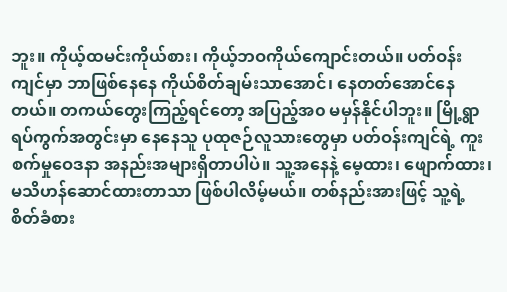ဘူး။ ကိုယ့်ထမင်းကိုယ်စား၊ ကိုယ့်ဘဝကိုယ်ကျောင်းတယ်။ ပတ်ဝန်းကျင်မှာ ဘာဖြစ်နေနေ ကိုယ်စိတ်ချမ်းသာအောင်၊ နေတတ်အောင်နေတယ်။ တကယ်တွေးကြည့်ရင်တော့ အပြည့်အ၀ မမှန်နိုင်ပါဘူး။ မြို့ရွာရပ်ကွက်အတွင်းမှာ နေနေသူ ပုထုဇဉ်လူသားတွေမှာ ပတ်ဝန်းကျင်ရဲ့ ကူးစက်မှုဝေဒနာ အနည်းအများရှိတာပါပဲ။ သူ့အနေနဲ့ မေ့ထား၊ ဖျောက်ထား၊ မသိဟန်ဆောင်ထားတာသာ ဖြစ်ပါလိမ့်မယ်။ တစ်နည်းအားဖြင့် သူ့ရဲ့ စိတ်ခံစား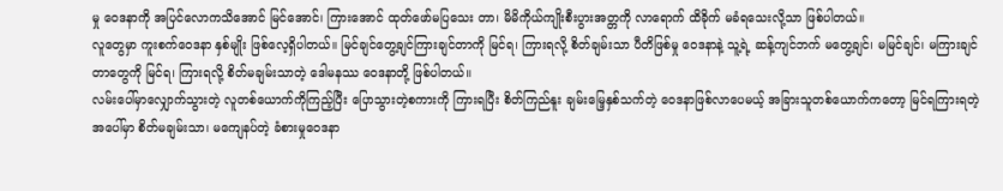မှု ဝေဒနာကို အပြင်လောကသိအောင် မြင်အောင်၊ ကြားအောင် ထုတ်ဖော်မပြသေး တာ၊ မိမိကိုယ်ကျိုးစီးပွားအတ္တကို လာရောက် ထိခိုက် မခံရသေးလို့သာ ဖြစ်ပါတယ်။
လူတွေမှာ ကူးစက်ဝေဒနာ နှစ်မျိုး ဖြစ်လေ့ရှိပါတယ်။ မြင်ချင်တွေ့ချင်ကြားချင်တာကို မြင်ရ၊ ကြားရလို့ စိတ်ချမ်းသာ ပီတိဖြစ်မှု ဝေဒနာနဲ့ သူ့ရဲ့ ဆန့်ကျင်ဘက် မတွေ့ချင်၊ မမြင်ချင်၊ မကြားချင်တာတွေကို မြင်ရ၊ ကြားရလို့ စိတ်မချမ်းသာတဲ့ ဒေါမနဿ ဝေဒနာတို့ ဖြစ်ပါတယ်။
လမ်းပေါ်မှာလျှောက်သွားတဲ့ လူတစ်ယောက်ကိုကြည့်ပြီး ပြောသွားတဲ့စကားကို ကြားရပြီး စိတ်ကြည်နူး ချမ်းမြေ့နှစ်သက်တဲ့ ဝေဒနာဖြစ်လာပေမယ့် အခြားသူတစ်ယောက်ကတော့ မြင်ရကြားရတဲ့အပေါ်မှာ စိတ်မချမ်းသာ၊ မကျေနပ်တဲ့ ခံစားမှုဝေဒနာ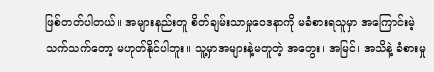ဖြစ်တတ်ပါတယ်။ အများနည်းတူ စိတ်ချမ်းသာမှုဝေဒနာကို မခံစားရသူမှာ အကြောင်းမဲ့သက်သက်တော့ မဟုတ်နိုင်ပါဘူး။ သူ့မှာအများနဲ့မတူတဲ့ အတွေး၊ အမြင်၊ အသိနဲ့ ခံစားမှု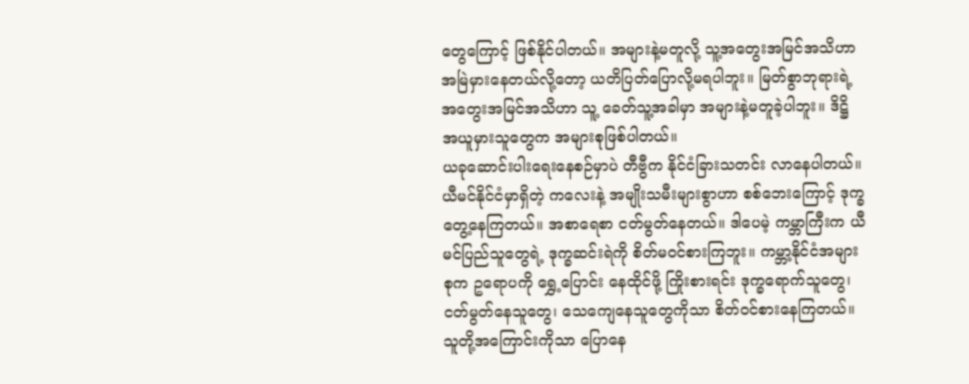တွေကြောင့် ဖြစ်နိုင်ပါတယ်။ အများနဲ့မတူလို့ သူ့အတွေးအမြင်အသိဟာ အမြဲမှားနေတယ်လို့တော့ ယတိပြတ်ပြောလို့မရပါဘူး။ မြတ်စွာဘုရားရဲ့ အတွေးအမြင်အသိဟာ သူ့ ခေတ်သူ့အခါမှာ အများနဲ့မတူခဲ့ပါဘူး။ ဒိဋ္ဌိ အယူမှားသူတွေက အများစုဖြစ်ပါတယ်။
ယခုဆောင်းပါးရေးနေစဉ်မှာပဲ တီဗွီက နိုင်ငံခြားသတင်း လာနေပါတယ်။ ယီမင်နိုင်ငံမှာရှိတဲ့ ကလေးနဲ့ အမျိုးသမီးများစွာဟာ စစ်ဘေးကြောင့် ဒုက္ခတွေ့နေကြတယ်။ အစာရေစာ ငတ်မွတ်နေတယ်။ ဒါပေမဲ့ ကမ္ဘာကြီးက ယီမင်ပြည်သူတွေရဲ့ ဒုက္ခဆင်းရဲကို စိတ်မဝင်စားကြဘူး။ ကမ္ဘာ့နိုင်ငံအများစုက ဥရောပကို ရွှေ့ပြောင်း နေထိုင်ဖို့ ကြိုးစားရင်း ဒုက္ခရောက်သူတွေ၊ ငတ်မွတ်နေသူတွေ၊ သေကျေနေသူတွေကိုသာ စိတ်ဝင်စားနေကြတယ်။ သူတို့အကြောင်းကိုသာ ပြောနေ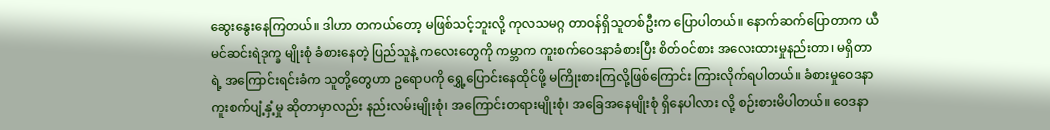ဆွေးနွေးနေကြတယ်။ ဒါဟာ တကယ်တော့ မဖြစ်သင့်ဘူးလို့ ကုလသမဂ္ဂ တာဝန်ရှိသူတစ်ဦးက ပြောပါတယ်။ နောက်ဆက်ပြောတာက ယီမင်ဆင်းရဲဒုက္ခ မျိုးစုံ ခံစားနေတဲ့ ပြည်သူနဲ့ ကလေးတွေကို ကမ္ဘာက ကူးစက်ဝေဒနာခံစားပြီး စိတ်ဝင်စား အလေးထားမှုနည်းတာ၊ မရှိတာရဲ့ အကြောင်းရင်းခံက သူတို့တွေဟာ ဥရောပကို ရွှေ့ပြောင်းနေထိုင်ဖို့ မကြိုးစားကြလို့ဖြစ်ကြောင်း ကြားလိုက်ရပါတယ်။ ခံစားမှုဝေဒနာ ကူးစက်ပျံ့နှံ့မှု ဆိုတာမှာလည်း နည်းလမ်းမျိုးစုံ၊ အကြောင်းတရားမျိုးစုံ၊ အခြေအနေမျိုးစုံ ရှိနေပါလား လို့ စဉ်းစားမိပါတယ်။ ဝေဒနာ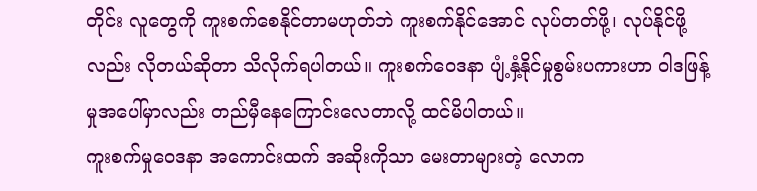တိုင်း လူတွေကို ကူးစက်စေနိုင်တာမဟုတ်ဘဲ ကူးစက်နိုင်အောင် လုပ်တတ်ဖို့၊ လုပ်နိုင်ဖို့လည်း လိုတယ်ဆိုတာ သိလိုက်ရပါတယ်။ ကူးစက်ဝေဒနာ ပျံ့နှံ့နိုင်မှုစွမ်းပကားဟာ ဝါဒဖြန့်မှုအပေါ်မှာလည်း တည်မှီနေကြောင်းလေတာလို့ ထင်မိပါတယ်။
ကူးစက်မှုဝေဒနာ အကောင်းထက် အဆိုးကိုသာ မေးတာများတဲ့ လောက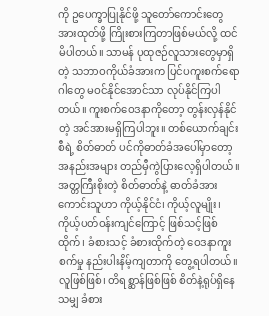ကို ဥပေက္ခာပြုနိုင်ဖို့ သူတော်ကောင်းတွေ အားထုတ်ဖို့ ကြိုးစားကြတာဖြစ်မယ်လို့ ထင်မိပါတယ်။ သာမန် ပုထုဇဉ်လူသားတွေမှာရှိတဲ့ သဘာဝကိုယ်ခံအားက ပြင်ပကူးစက်ရောဂါတွေ မဝင်နိုင်အောင်သာ လုပ်နိုင်ကြပါတယ်။ ကူးစက်ဝေဒနာကိုတော့ တွန်းလှန်နိုင်တဲ့ အင်အားမရှိကြပါဘူး။ တစ်ယောက်ချင်းစီရဲ့ စိတ်ဓာတ် ပင်ကိုဓာတ်ခံအပေါ်မှာတော့ အနည်းအများ တည်မှီကွဲပြားလေ့ရှိပါတယ်။ အတ္တကြီးစိုးတဲ့ စိတ်ဓာတ်နဲ့ ဓာတ်ခံအားကောင်းသူဟာ ကိုယ့်နိုင်ငံ၊ ကိုယ့်လူမျိုး၊ ကိုယ့်ပတ်ဝန်းကျင်ကြောင့် ဖြစ်သင့်ဖြစ်ထိုက်၊ ခံစားသင့် ခံစားထိုက်တဲ့ ဝေဒနာကူးစက်မှု နည်းပါးနိမ့်ကျတာကို တွေ့ရပါတယ်။
လူဖြစ်ဖြစ်၊ တိရစ္ဆာန်ဖြစ်ဖြစ် စိတ်နဲ့ရုပ်ရှိနေသမျှ ခံစား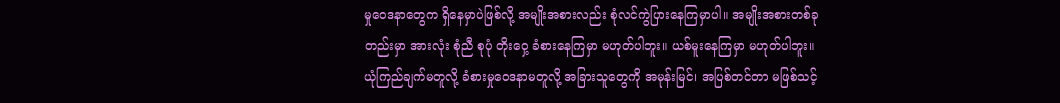မှုဝေဒနာတွေက ရှိနေမှာပဲဖြစ်လို့ အမျိုးအစားလည်း စုံလင်ကွဲပြားနေကြမှာပါ။ အမျိုးအစားတစ်ခုတည်းမှာ အားလုံး စုံညီ စုပုံ တိုးဝှေ့ ခံစားနေကြမှာ မဟုတ်ပါဘူး။ ယစ်မူးနေကြမှာ မဟုတ်ပါဘူး။ ယုံကြည်ချက်မတူလို့ ခံစားမှုဝေဒနာမတူလို့ အခြားသူတွေကို အမုန်းမြင်၊ အပြစ်တင်တာ မဖြစ်သင့်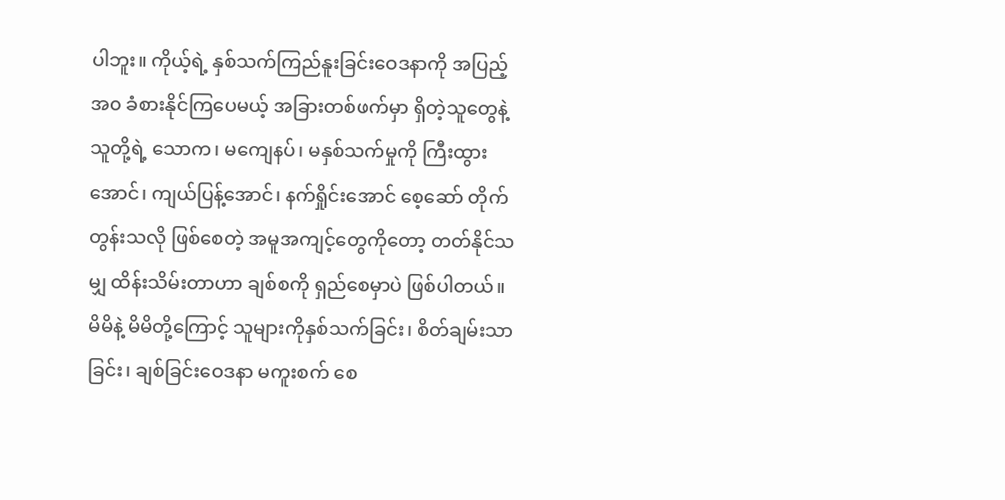ပါဘူး။ ကိုယ့်ရဲ့ နှစ်သက်ကြည်နူးခြင်းဝေဒနာကို အပြည့်အ၀ ခံစားနိုင်ကြပေမယ့် အခြားတစ်ဖက်မှာ ရှိတဲ့သူတွေနဲ့ သူတို့ရဲ့ သောက၊ မကျေနပ်၊ မနှစ်သက်မှုကို ကြီးထွားအောင်၊ ကျယ်ပြန့်အောင်၊ နက်ရှိုင်းအောင် စေ့ဆော် တိုက်တွန်းသလို ဖြစ်စေတဲ့ အမူအကျင့်တွေကိုတော့ တတ်နိုင်သမျှ ထိန်းသိမ်းတာဟာ ချစ်စကို ရှည်စေမှာပဲ ဖြစ်ပါတယ်။
မိမိနဲ့ မိမိတို့ကြောင့် သူများကိုနှစ်သက်ခြင်း၊ စိတ်ချမ်းသာခြင်း၊ ချစ်ခြင်းဝေဒနာ မကူးစက် စေ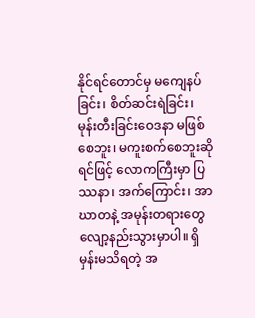နိုင်ရင်တောင်မှ မကျေနပ်ခြင်း၊ စိတ်ဆင်းရဲခြင်း၊ မုန်းတီးခြင်းဝေဒနာ မဖြစ်စေဘူး၊ မကူးစက်စေဘူးဆိုရင်ဖြင့် လောကကြီးမှာ ပြဿနာ၊ အက်ကြောင်း၊ အာဃာတနဲ့ အမုန်းတရားတွေ လျော့နည်းသွားမှာပါ။ ရှိမှန်းမသိရတဲ့ အ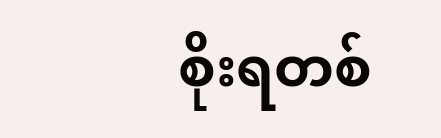စိုးရတစ်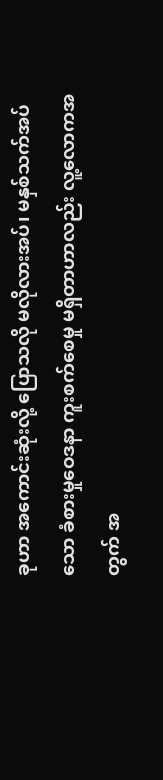ခုဟာ အကောင်းဆုံးလို့ ပြောသလို မလိုလားအပ်၊ မနှစ်သက်အပ်သော ခံစားမှုဝေဒနာ ကူးစက်စေမှု မရှိတာဟာလည်း လူ့လောကအတွက် အ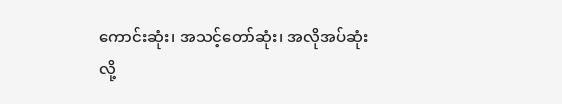ကောင်းဆုံး၊ အသင့်တော်ဆုံး၊ အလိုအပ်ဆုံးလို့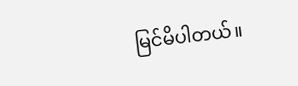မြင်မိပါတယ်။